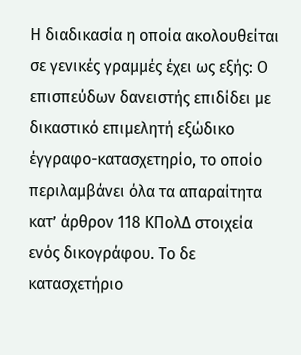Η διαδικασία η οποία ακολουθείται σε γενικές γραμμές έχει ως εξής: Ο επισπεύδων δανειστής επιδίδει με δικαστικό επιμελητή εξώδικο έγγραφο-κατασχετηρίο, το οποίο περιλαμβάνει όλα τα απαραίτητα κατ’ άρθρον 118 ΚΠολΔ στοιχεία ενός δικογράφου. Το δε κατασχετήριο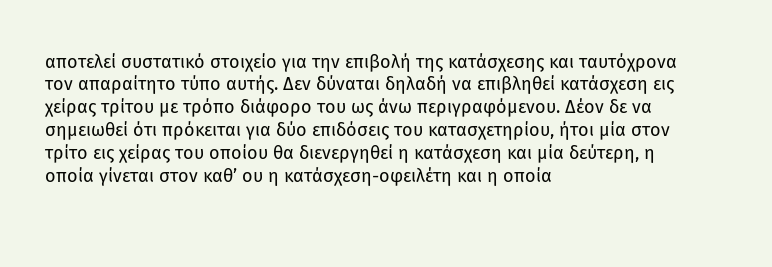αποτελεί συστατικό στοιχείο για την επιβολή της κατάσχεσης και ταυτόχρονα τον απαραίτητο τύπο αυτής. Δεν δύναται δηλαδή να επιβληθεί κατάσχεση εις χείρας τρίτου με τρόπο διάφορο του ως άνω περιγραφόμενου. Δέον δε να σημειωθεί ότι πρόκειται για δύο επιδόσεις του κατασχετηρίου, ήτοι μία στον τρίτο εις χείρας του οποίου θα διενεργηθεί η κατάσχεση και μία δεύτερη, η οποία γίνεται στον καθ’ ου η κατάσχεση-οφειλέτη και η οποία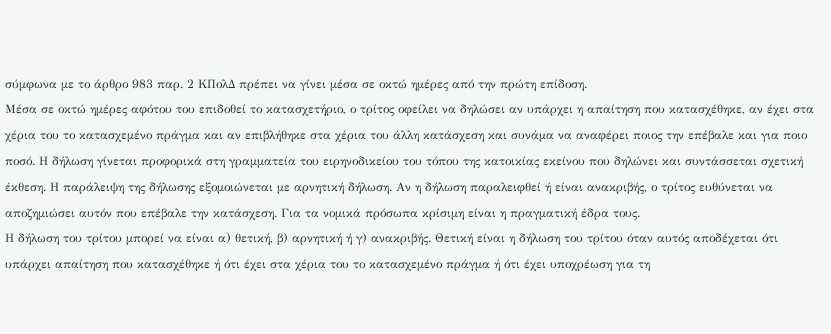σύμφωνα με το άρθρο 983 παρ. 2 ΚΠολΔ πρέπει να γίνει μέσα σε οκτώ ημέρες από την πρώτη επίδοση.
Μέσα σε οκτώ ημέρες αφότου του επιδοθεί το κατασχετήριο, ο τρίτος οφείλει να δηλώσει αν υπάρχει η απαίτηση που κατασχέθηκε, αν έχει στα χέρια του το κατασχεμένο πράγμα και αν επιβλήθηκε στα χέρια του άλλη κατάσχεση και συνάμα να αναφέρει ποιος την επέβαλε και για ποιο ποσό. Η δήλωση γίνεται προφορικά στη γραμματεία του ειρηνοδικείου του τόπου της κατοικίας εκείνου που δηλώνει και συντάσσεται σχετική έκθεση. Η παράλειψη της δήλωσης εξομοιώνεται με αρνητική δήλωση. Αν η δήλωση παραλειφθεί ή είναι ανακριβής, ο τρίτος ευθύνεται να αποζημιώσει αυτόν που επέβαλε την κατάσχεση. Για τα νομικά πρόσωπα κρίσιμη είναι η πραγματική έδρα τους.
Η δήλωση του τρίτου μπορεί να είναι α) θετική, β) αρνητική ή γ) ανακριβής. Θετική είναι η δήλωση του τρίτου όταν αυτός αποδέχεται ότι υπάρχει απαίτηση που κατασχέθηκε ή ότι έχει στα χέρια του το κατασχεμένο πράγμα ή ότι έχει υποχρέωση για τη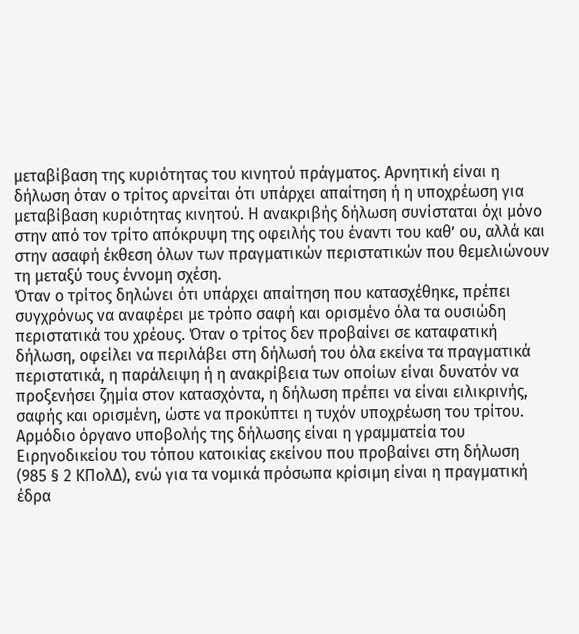μεταβίβαση της κυριότητας του κινητού πράγματος. Αρνητική είναι η δήλωση όταν ο τρίτος αρνείται ότι υπάρχει απαίτηση ή η υποχρέωση για μεταβίβαση κυριότητας κινητού. Η ανακριβής δήλωση συνίσταται όχι μόνο στην από τον τρίτο απόκρυψη της οφειλής του έναντι του καθ’ ου, αλλά και στην ασαφή έκθεση όλων των πραγματικών περιστατικών που θεμελιώνουν τη μεταξύ τους έννομη σχέση.
Όταν ο τρίτος δηλώνει ότι υπάρχει απαίτηση που κατασχέθηκε, πρέπει συγχρόνως να αναφέρει με τρόπο σαφή και ορισμένο όλα τα ουσιώδη περιστατικά του χρέους. Όταν ο τρίτος δεν προβαίνει σε καταφατική δήλωση, οφείλει να περιλάβει στη δήλωσή του όλα εκείνα τα πραγματικά περιστατικά, η παράλειψη ή η ανακρίβεια των οποίων είναι δυνατόν να προξενήσει ζημία στον κατασχόντα, η δήλωση πρέπει να είναι ειλικρινής, σαφής και ορισμένη, ώστε να προκύπτει η τυχόν υποχρέωση του τρίτου.
Αρμόδιο όργανο υποβολής της δήλωσης είναι η γραμματεία του Ειρηνοδικείου του τόπου κατοικίας εκείνου που προβαίνει στη δήλωση (985 § 2 ΚΠολΔ), ενώ για τα νομικά πρόσωπα κρίσιμη είναι η πραγματική έδρα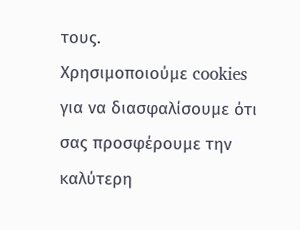τους.
Χρησιμοποιούμε cookies για να διασφαλίσουμε ότι σας προσφέρουμε την καλύτερη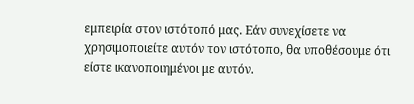εμπειρία στον ιστότοπό μας. Εάν συνεχίσετε να χρησιμοποιείτε αυτόν τον ιστότοπο, θα υποθέσουμε ότι είστε ικανοποιημένοι με αυτόν.